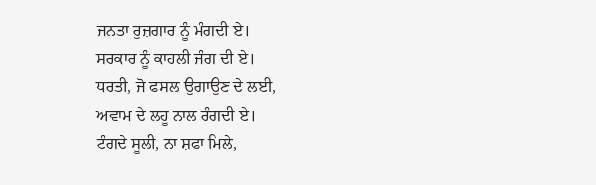ਜਨਤਾ ਰੁਜ਼ਗਾਰ ਨੂੰ ਮੰਗਦੀ ਏ।
ਸਰਕਾਰ ਨੂੰ ਕਾਹਲੀ ਜੰਗ ਦੀ ਏ।
ਧਰਤੀ, ਜੋ ਫਸਲ ਉਗਾਉਣ ਦੇ ਲਈ,
ਅਵਾਮ ਦੇ ਲਹੂ ਨਾਲ ਰੰਗਦੀ ਏ।
ਟੰਗਦੇ ਸੂਲੀ, ਨਾ ਸ਼ਫਾ ਮਿਲੇ,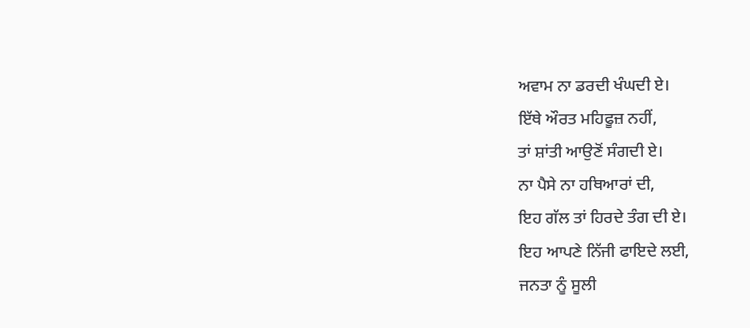ਅਵਾਮ ਨਾ ਡਰਦੀ ਖੰਘਦੀ ਏ।
ਇੱਥੇ ਔਰਤ ਮਹਿਫੂਜ਼ ਨਹੀਂ,
ਤਾਂ ਸ਼ਾਂਤੀ ਆਉਣੋਂ ਸੰਗਦੀ ਏ।
ਨਾ ਪੈਸੇ ਨਾ ਹਥਿਆਰਾਂ ਦੀ,
ਇਹ ਗੱਲ ਤਾਂ ਹਿਰਦੇ ਤੰਗ ਦੀ ਏ।
ਇਹ ਆਪਣੇ ਨਿੱਜੀ ਫਾਇਦੇ ਲਈ,
ਜਨਤਾ ਨੂੰ ਸੂਲੀ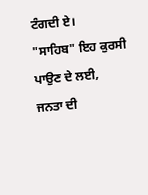ਟੰਗਦੀ ਏ।
"ਸਾਹਿਬ" ਇਹ ਕੁਰਸੀ ਪਾਉਣ ਦੇ ਲਈ,
ਜਨਤਾ ਦੀ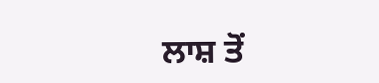ਲਾਸ਼ ਤੋਂ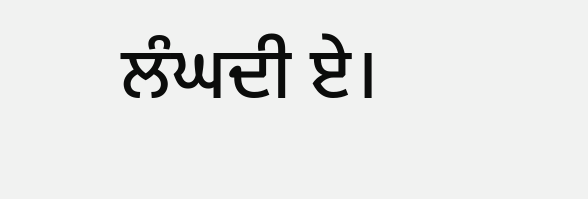ਲੰਘਦੀ ਏ।